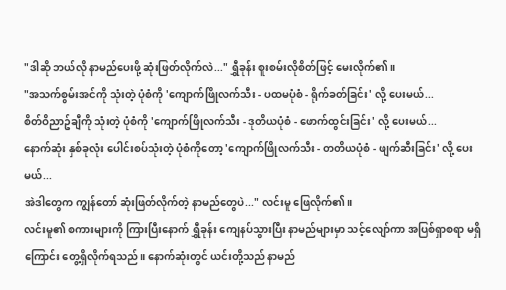"ဒါဆို ဘယ်လို နာမည်ပေးဖို့ ဆုံးဖြတ်လိုက်လဲ..." ရွှီခုန်း စူးစမ်းလိုစိတ်ဖြင့် မေးလိုက်၏။
"အသက်စွမ်းအင်ကို သုံးတဲ့ ပုံစံကို 'ကျောက်ဖြိုလက်သီး - ပထမပုံစံ - ရိုက်ခတ်ခြင်း' လို့ ပေးမယ်...
စိတ်ဝိညာဥ်ချီကို သုံးတဲ့ ပုံစံကို 'ကျောက်ဖြိုလက်သီး - ဒုတိယပုံစံ - ဖောက်ထွင်းခြင်း' လို့ ပေးမယ်...
နောက်ဆုံး နှစ်ခုလုံး ပေါင်းစပ်သုံးတဲ့ ပုံစံကိုတော့ 'ကျောက်ဖြိုလက်သီး - တတိယပုံစံ - ဖျက်ဆီးခြင်း' လို့ ပေးမယ်...
အဲဒါတွေက ကျွန်တော် ဆုံးဖြတ်လိုက်တဲ့ နာမည်တွေပဲ..." လင်းမူ ဖြေလိုက်၏။
လင်းမူ၏ စကားများကို ကြားပြီးနောက် ရွှီခုန်း ကျေနပ်သွားပြီး နာမည်များမှာ သင့်လျော်ကာ အပြစ်ရှာစရာ မရှိကြောင်း တွေ့ရှိလိုက်ရသည်။ နောက်ဆုံးတွင် ယင်းတို့သည် နာမည်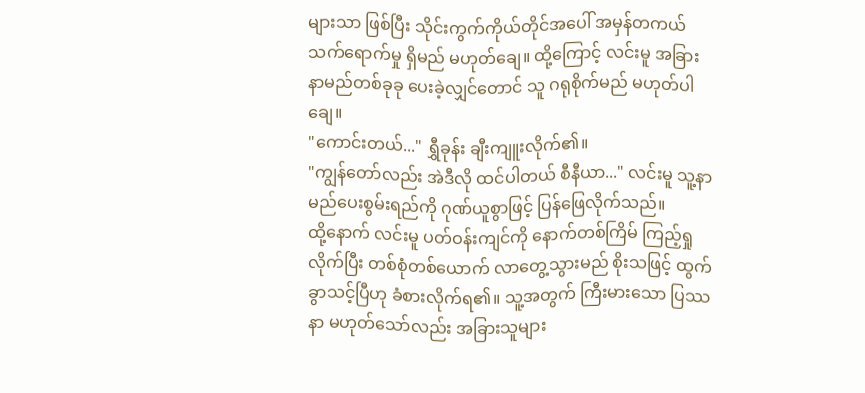များသာ ဖြစ်ပြီး သိုင်းကွက်ကိုယ်တိုင်အပေါ် အမှန်တကယ် သက်ရောက်မှု ရှိမည် မဟုတ်ချေ။ ထို့ကြောင့် လင်းမူ အခြား နာမည်တစ်ခုခု ပေးခဲ့လျှင်တောင် သူ ဂရုစိုက်မည် မဟုတ်ပါချေ။
"ကောင်းတယ်..." ရွှီခုန်း ချီးကျူးလိုက်၏။
"ကျွန်တော်လည်း အဲဒီလို ထင်ပါတယ် စီနီယာ..." လင်းမူ သူ့နာမည်ပေးစွမ်းရည်ကို ဂုဏ်ယူစွာဖြင့် ပြန်ဖြေလိုက်သည်။
ထို့နောက် လင်းမူ ပတ်ဝန်းကျင်ကို နောက်တစ်ကြိမ် ကြည့်ရှုလိုက်ပြီး တစ်စုံတစ်ယောက် လာတွေ့သွားမည် စိုးသဖြင့် ထွက်ခွာသင့်ပြီဟု ခံစားလိုက်ရ၏။ သူ့အတွက် ကြီးမားသော ပြဿနာ မဟုတ်သော်လည်း အခြားသူများ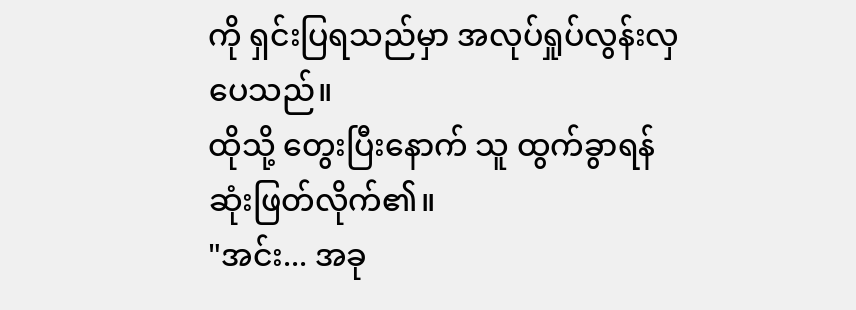ကို ရှင်းပြရသည်မှာ အလုပ်ရှုပ်လွန်းလှပေသည်။
ထိုသို့ တွေးပြီးနောက် သူ ထွက်ခွာရန် ဆုံးဖြတ်လိုက်၏။
"အင်း... အခု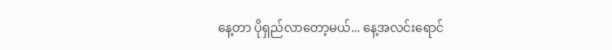နေ့တာ ပိုရှည်လာတော့မယ်... နေ့အလင်းရောင်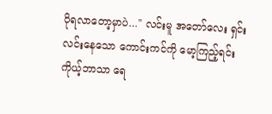ပိုရလာတော့မှာပဲ..." လင်းမူ အတော်လေး ရှင်းလင်းနေသော ကောင်းကင်ကို မော့ကြည့်ရင်း ကိုယ့်ဘာသာ ရေ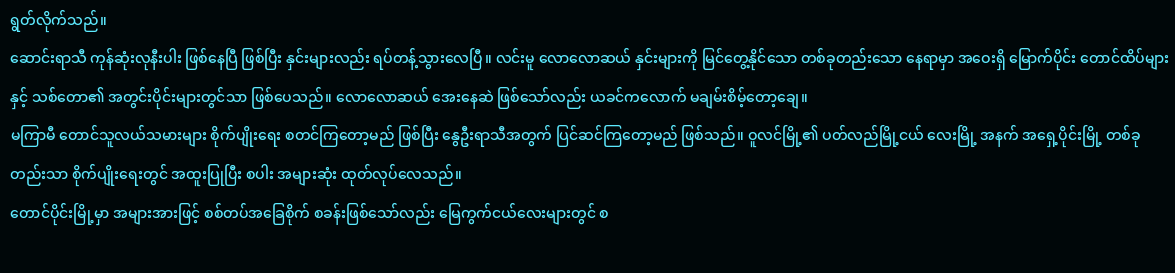ရွတ်လိုက်သည်။
ဆောင်းရာသီ ကုန်ဆုံးလုနီးပါး ဖြစ်နေပြီ ဖြစ်ပြီး နှင်းများလည်း ရပ်တန့်သွားလေပြီ။ လင်းမူ လောလောဆယ် နှင်းများကို မြင်တွေ့နိုင်သော တစ်ခုတည်းသော နေရာမှာ အဝေးရှိ မြောက်ပိုင်း တောင်ထိပ်များနှင့် သစ်တော၏ အတွင်းပိုင်းများတွင်သာ ဖြစ်ပေသည်။ လောလောဆယ် အေးနေဆဲ ဖြစ်သော်လည်း ယခင်ကလောက် မချမ်းစိမ့်တော့ချေ။
မကြာမီ တောင်သူလယ်သမားများ စိုက်ပျိုးရေး စတင်ကြတော့မည် ဖြစ်ပြီး နွေဦးရာသီအတွက် ပြင်ဆင်ကြတော့မည် ဖြစ်သည်။ ဝူလင်မြို့၏ ပတ်လည်မြို့ငယ် လေးမြို့ အနက် အရှေ့ပိုင်းမြို့ တစ်ခုတည်းသာ စိုက်ပျိုးရေးတွင် အထူးပြုပြီး စပါး အများဆုံး ထုတ်လုပ်လေသည်။
တောင်ပိုင်းမြို့မှာ အများအားဖြင့် စစ်တပ်အခြေစိုက် စခန်းဖြစ်သော်လည်း မြေကွက်ငယ်လေးများတွင် စ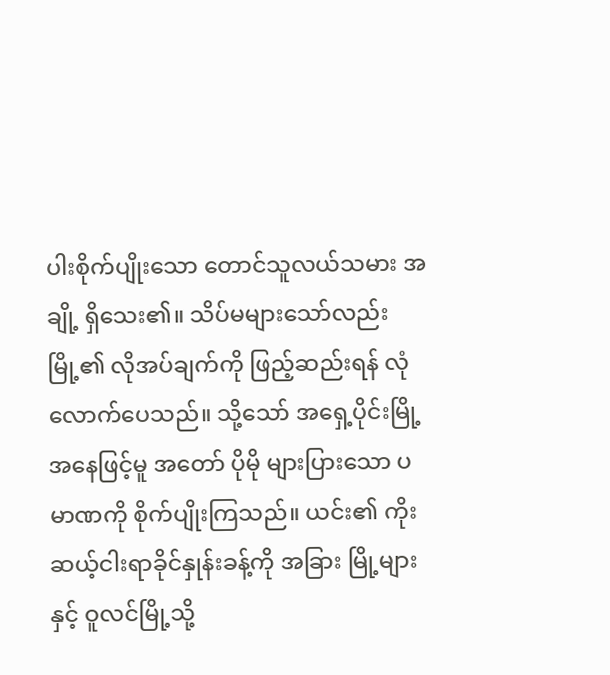ပါးစိုက်ပျိုးသော တောင်သူလယ်သမား အချို့ ရှိသေး၏။ သိပ်မများသော်လည်း မြို့၏ လိုအပ်ချက်ကို ဖြည့်ဆည်းရန် လုံလောက်ပေသည်။ သို့သော် အရှေ့ပိုင်းမြို့ အနေဖြင့်မူ အတော် ပိုမို များပြားသော ပမာဏကို စိုက်ပျိုးကြသည်။ ယင်း၏ ကိုးဆယ့်ငါးရာခိုင်နှုန်းခန့်ကို အခြား မြို့များနှင့် ဝူလင်မြို့သို့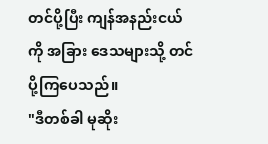တင်ပို့ပြီး ကျန်အနည်းငယ်ကို အခြား ဒေသများသို့ တင်ပို့ကြပေသည်။
"ဒီတစ်ခါ မုဆိုး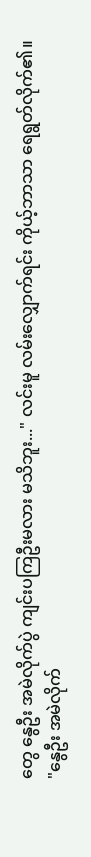တွေ နွေဦး အမဲလိုက်ပွဲ ကျင်းပကြဦးမလား မသိဘူး..." လင်းမူ လမ်းလျှောက်ရင်း ကိုယ့်ဘာသာ ရေရွတ်လိုက်၏။
"နွေဦး အမဲလိုက်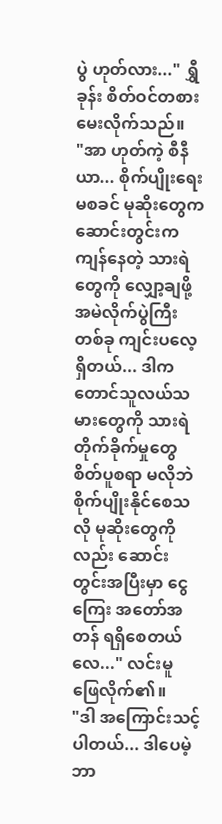ပွဲ ဟုတ်လား..." ရွှီခုန်း စိတ်ဝင်တစား မေးလိုက်သည်။
"အာ ဟုတ်ကဲ့ စီနီယာ... စိုက်ပျိုးရေး မစခင် မုဆိုးတွေက ဆောင်းတွင်းက ကျန်နေတဲ့ သားရဲတွေကို လျှော့ချဖို့ အမဲလိုက်ပွဲကြီး တစ်ခု ကျင်းပလေ့ရှိတယ်... ဒါက တောင်သူလယ်သမားတွေကို သားရဲ တိုက်ခိုက်မှုတွေ စိတ်ပူစရာ မလိုဘဲ စိုက်ပျိုးနိုင်စေသလို မုဆိုးတွေကိုလည်း ဆောင်းတွင်းအပြီးမှာ ငွေကြေး အတော်အတန် ရရှိစေတယ်လေ..." လင်းမူ ဖြေလိုက်၏။
"ဒါ အကြောင်းသင့်ပါတယ်... ဒါပေမဲ့ ဘာ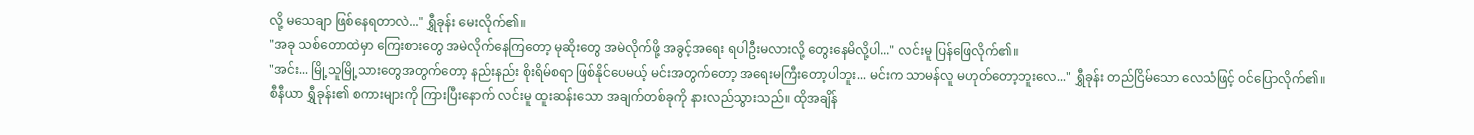လို့ မသေချာ ဖြစ်နေရတာလဲ..." ရွှီခုန်း မေးလိုက်၏။
"အခု သစ်တောထဲမှာ ကြေးစားတွေ အမဲလိုက်နေကြတော့ မုဆိုးတွေ အမဲလိုက်ဖို့ အခွင့်အရေး ရပါဦးမလားလို့ တွေးနေမိလို့ပါ..." လင်းမူ ပြန်ဖြေလိုက်၏။
"အင်း... မြို့သူမြို့သားတွေအတွက်တော့ နည်းနည်း စိုးရိမ်စရာ ဖြစ်နိုင်ပေမယ့် မင်းအတွက်တော့ အရေးမကြီးတော့ပါဘူး... မင်းက သာမန်လူ မဟုတ်တော့ဘူးလေ..." ရွှီခုန်း တည်ငြိမ်သော လေသံဖြင့် ဝင်ပြောလိုက်၏။
စီနီယာ ရွှီခုန်း၏ စကားများကို ကြားပြီးနောက် လင်းမူ ထူးဆန်းသော အချက်တစ်ခုကို နားလည်သွားသည်။ ထိုအချိန်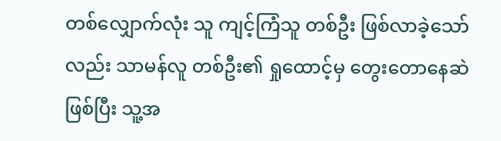တစ်လျှောက်လုံး သူ ကျင့်ကြံသူ တစ်ဦး ဖြစ်လာခဲ့သော်လည်း သာမန်လူ တစ်ဦး၏ ရှုထောင့်မှ တွေးတောနေဆဲ ဖြစ်ပြီး သူ့အ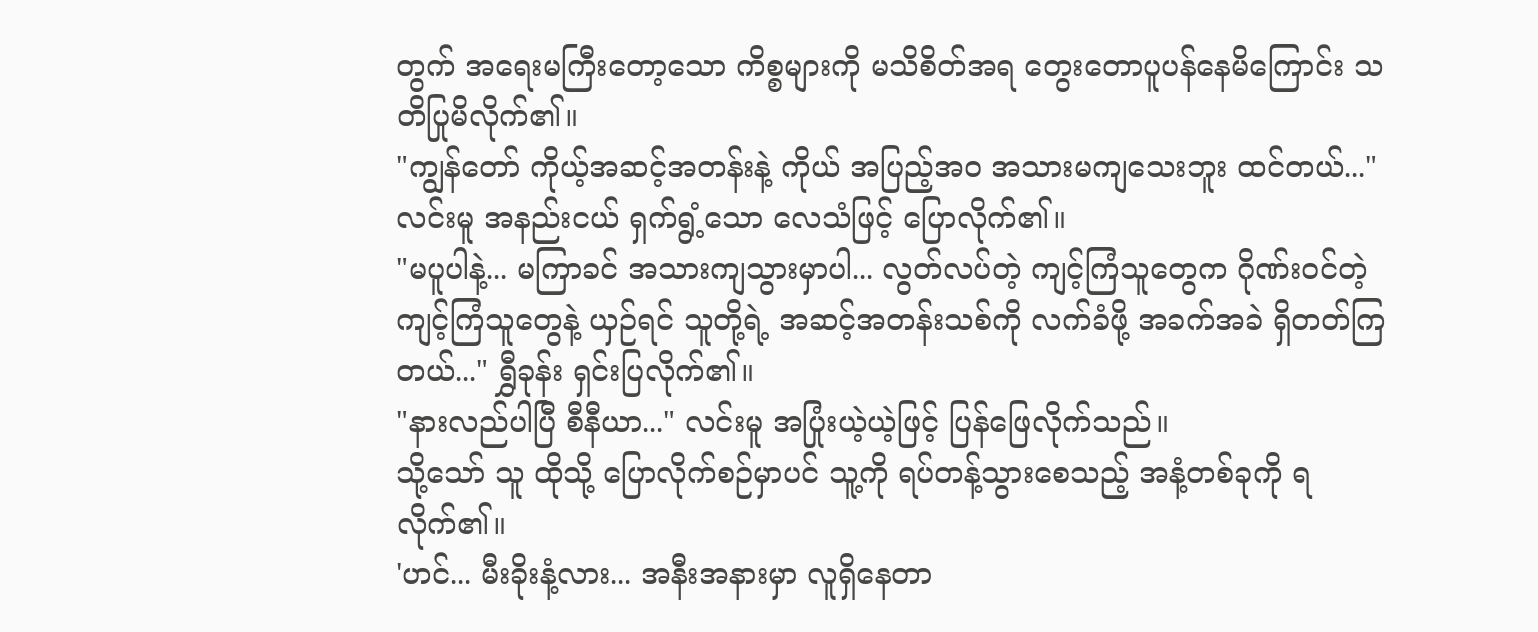တွက် အရေးမကြီးတော့သော ကိစ္စများကို မသိစိတ်အရ တွေးတောပူပန်နေမိကြောင်း သတိပြုမိလိုက်၏။
"ကျွန်တော် ကိုယ့်အဆင့်အတန်းနဲ့ ကိုယ် အပြည့်အဝ အသားမကျသေးဘူး ထင်တယ်..." လင်းမူ အနည်းငယ် ရှက်ရွံ့သော လေသံဖြင့် ပြောလိုက်၏။
"မပူပါနဲ့... မကြာခင် အသားကျသွားမှာပါ... လွတ်လပ်တဲ့ ကျင့်ကြံသူတွေက ဂိုဏ်းဝင်တဲ့ ကျင့်ကြံသူတွေနဲ့ ယှဉ်ရင် သူတို့ရဲ့ အဆင့်အတန်းသစ်ကို လက်ခံဖို့ အခက်အခဲ ရှိတတ်ကြတယ်..." ရွှီခုန်း ရှင်းပြလိုက်၏။
"နားလည်ပါပြီ စီနီယာ..." လင်းမူ အပြုံးယဲ့ယဲ့ဖြင့် ပြန်ဖြေလိုက်သည်။
သို့သော် သူ ထိုသို့ ပြောလိုက်စဉ်မှာပင် သူ့ကို ရပ်တန့်သွားစေသည့် အနံ့တစ်ခုကို ရလိုက်၏။
'ဟင်... မီးခိုးနံ့လား... အနီးအနားမှာ လူရှိနေတာ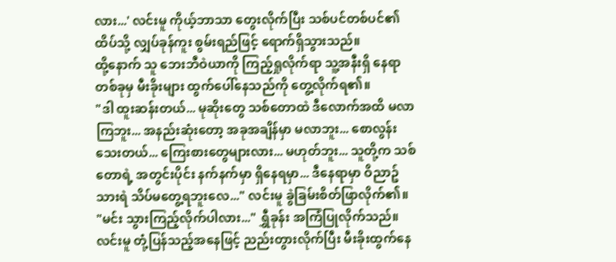လား...' လင်းမူ ကိုယ့်ဘာသာ တွေးလိုက်ပြီး သစ်ပင်တစ်ပင်၏ ထိပ်သို့ လျှပ်ခုန်ကူး စွမ်းရည်ဖြင့် ရောက်ရှိသွားသည်။
ထို့နောက် သူ ဘေးဘီဝဲယာကို ကြည့်ရှုလိုက်ရာ သူ့အနီးရှိ နေရာတစ်ခုမှ မီးခိုးများ ထွက်ပေါ်နေသည်ကို တွေ့လိုက်ရ၏။
"ဒါ ထူးဆန်းတယ်... မုဆိုးတွေ သစ်တောထဲ ဒီလောက်အထိ မလာကြဘူး... အနည်းဆုံးတော့ အခုအချိန်မှာ မလာဘူး... စောလွန်းသေးတယ်... ကြေးစားတွေများလား... မဟုတ်ဘူး... သူတို့က သစ်တောရဲ့ အတွင်းပိုင်း နက်နက်မှာ ရှိနေရမှာ... ဒီနေရာမှာ ဝိညာဥ်သားရဲ သိပ်မတွေ့ရဘူးလေ..." လင်းမူ ခွဲခြမ်းစိတ်ဖြာလိုက်၏။
"မင်း သွားကြည့်လိုက်ပါလား..." ရွှီခုန်း အကြံပြုလိုက်သည်။
လင်းမူ တုံ့ပြန်သည့်အနေဖြင့် ညည်းတွားလိုက်ပြီး မီးခိုးထွက်နေ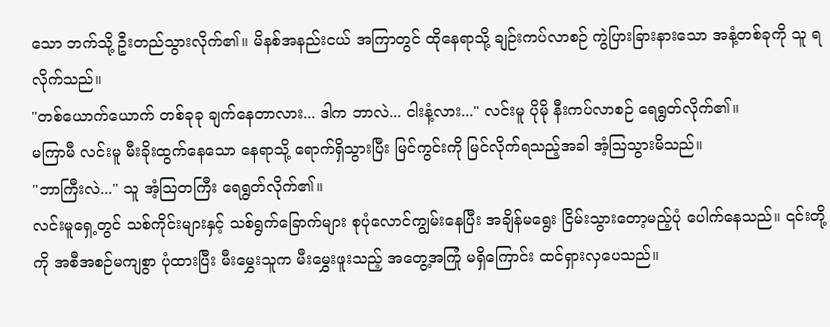သော ဘက်သို့ ဦးတည်သွားလိုက်၏။ မိနစ်အနည်းငယ် အကြာတွင် ထိုနေရာသို့ ချဉ်းကပ်လာစဉ် ကွဲပြားခြားနားသော အနံ့တစ်ခုကို သူ ရလိုက်သည်။
"တစ်ယောက်ယောက် တစ်ခုခု ချက်နေတာလား... ဒါက ဘာလဲ... ငါးနံ့လား..." လင်းမူ ပိုမို နီးကပ်လာစဉ် ရေရွတ်လိုက်၏။
မကြာမီ လင်းမူ မီးခိုးထွက်နေသော နေရာသို့ ရောက်ရှိသွားပြီး မြင်ကွင်းကို မြင်လိုက်ရသည့်အခါ အံ့သြသွားမိသည်။
"ဘာကြီးလဲ..." သူ အံ့သြတကြီး ရေရွတ်လိုက်၏။
လင်းမူရှေ့တွင် သစ်ကိုင်းများနှင့် သစ်ရွက်ခြောက်များ စုပုံလောင်ကျွမ်းနေပြီး အချိန်မရွေး ငြိမ်းသွားတော့မည့်ပုံ ပေါက်နေသည်။ ၎င်းတို့ကို အစီအစဉ်မကျစွာ ပုံထားပြီး မီးမွှေးသူက မီးမွှေးဖူးသည့် အတွေ့အကြုံ မရှိကြောင်း ထင်ရှားလှပေသည်။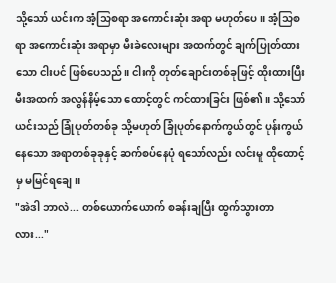သို့သော် ယင်းက အံ့သြစရာ အကောင်းဆုံး အရာ မဟုတ်ပေ။ အံ့သြစရာ အကောင်းဆုံး အရာမှာ မီးခဲလေးများ အထက်တွင် ချက်ပြုတ်ထားသော ငါးပင် ဖြစ်ပေသည်။ ငါးကို တုတ်ချောင်းတစ်ခုဖြင့် ထိုးထားပြီး မီးအထက် အလွန်နိမ့်သော ထောင့်တွင် ကင်ထားခြင်း ဖြစ်၏။ သို့သော် ယင်းသည် ခြုံပုတ်တစ်ခု သို့မဟုတ် ခြုံပုတ်နောက်ကွယ်တွင် ပုန်းကွယ်နေသော အရာတစ်ခုခုနှင့် ဆက်စပ်နေပုံ ရသော်လည်း လင်းမူ ထိုထောင့်မှ မမြင်ရချေ။
"အဲဒါ ဘာလဲ... တစ်ယောက်ယောက် စခန်းချပြီး ထွက်သွားတာလား..."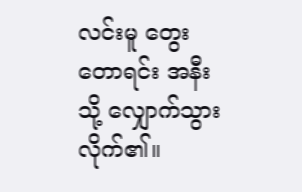လင်းမူ တွေးတောရင်း အနီးသို့ လျှောက်သွားလိုက်၏။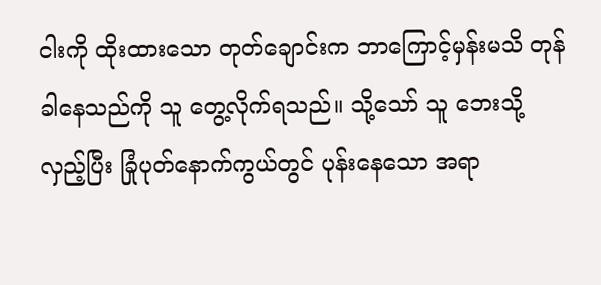ငါးကို ထိုးထားသော တုတ်ချောင်းက ဘာကြောင့်မှန်းမသိ တုန်ခါနေသည်ကို သူ တွေ့လိုက်ရသည်။ သို့သော် သူ ဘေးသို့ လှည့်ပြီး ခြုံပုတ်နောက်ကွယ်တွင် ပုန်းနေသော အရာ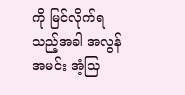ကို မြင်လိုက်ရသည့်အခါ အလွန်အမင်း အံ့သြ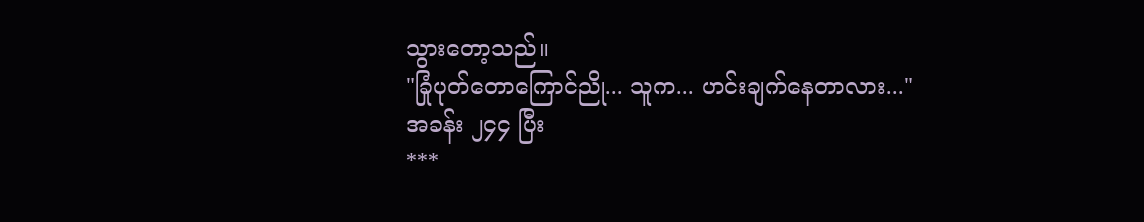သွားတော့သည်။
"ခြုံပုတ်တောကြောင်ညို... သူက... ဟင်းချက်နေတာလား..."
အခန်း ၂၄၄ ပြီး
***